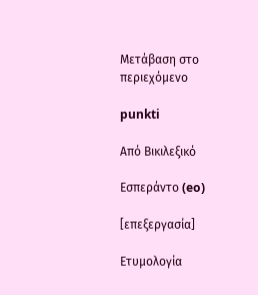Μετάβαση στο περιεχόμενο

punkti

Από Βικιλεξικό

Εσπεράντο (eo)

[επεξεργασία]

Ετυμολογία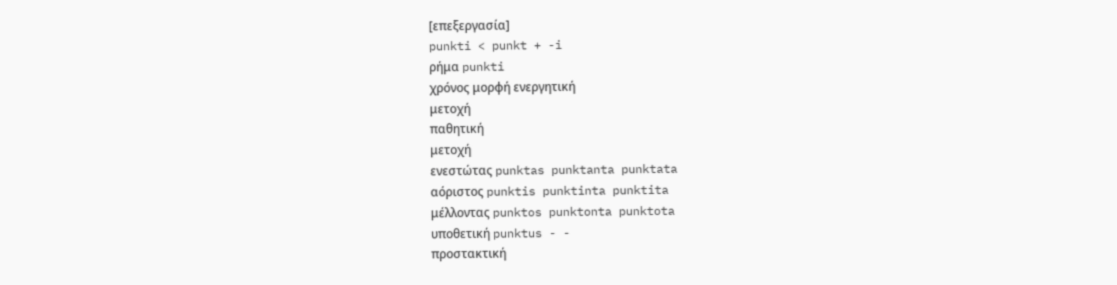[επεξεργασία]
punkti < punkt + -i
ρήμα punkti
χρόνος μορφή ενεργητική
μετοχή
παθητική
μετοχή
ενεστώτας punktas punktanta punktata
αόριστος punktis punktinta punktita
μέλλοντας punktos punktonta punktota
υποθετική punktus - -
προστακτική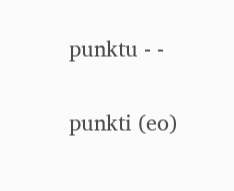punktu - -

punkti (eo)